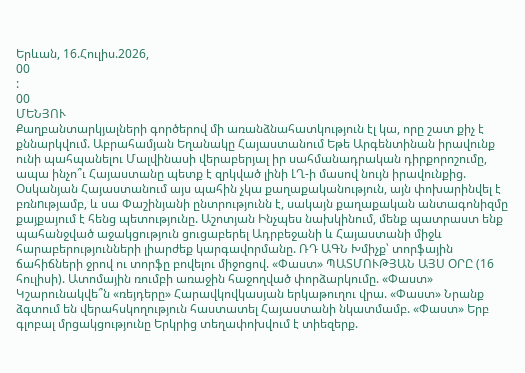Երևան, 16.Հուլիս.2026,
00
:
00
ՄԵՆՅՈՒ
Քաղբանտարկյալների գործերով մի առանձնահատկություն էլ կա, որը շատ քիչ է քննարկվում. Աբրահամյան Եղանակը Հայաստանում Եթե Արգենտինան իրավունք ունի պահպանելու Մալվինասի վերաբերյալ իր սահմանադրական դիրքորոշումը, ապա ինչո՞ւ Հայաստանը պետք է զրկված լինի ԼՂ-ի մասով նույն իրավունքից. Օսկանյան Հայաստանում այս պահին չկա քաղաքականություն, այն փոխարինվել է բռնnւթյամբ, և սա Փաշինյանի ընտրությունն է, սակայն քաղաքական անտագոնիզմը քայքայում է հենց պետությունը. Աշոտյան Ինչպես նախկինում, մենք պատրաստ ենք պահանջված աջակցություն ցուցաբերել Ադրբեջանի և Հայաստանի միջև հարաբերությունների լիարժեք կարգավորմանը. ՌԴ ԱԳՆ Խմիչք՝ տորֆային ճահիճների ջրով ու տորֆը բովելու միջոցով. «Փաստ» ՊԱՏՄՈՒԹՅԱՆ ԱՅՍ ՕՐԸ (16 հուլիսի). Ատոմային ռումբի առաջին հաջողված փորձարկումը. «Փաստ» Կշարունակվե՞ն «ռեյդերը» Հարավկովկասյան երկաթուղու վրա. «Փաստ» Նրանք ձգտում են վերահսկողություն հաստատել Հայաստանի նկատմամբ. «Փաստ» Երբ գլոբալ մրցակցությունը Երկրից տեղափոխվում է տիեզերք.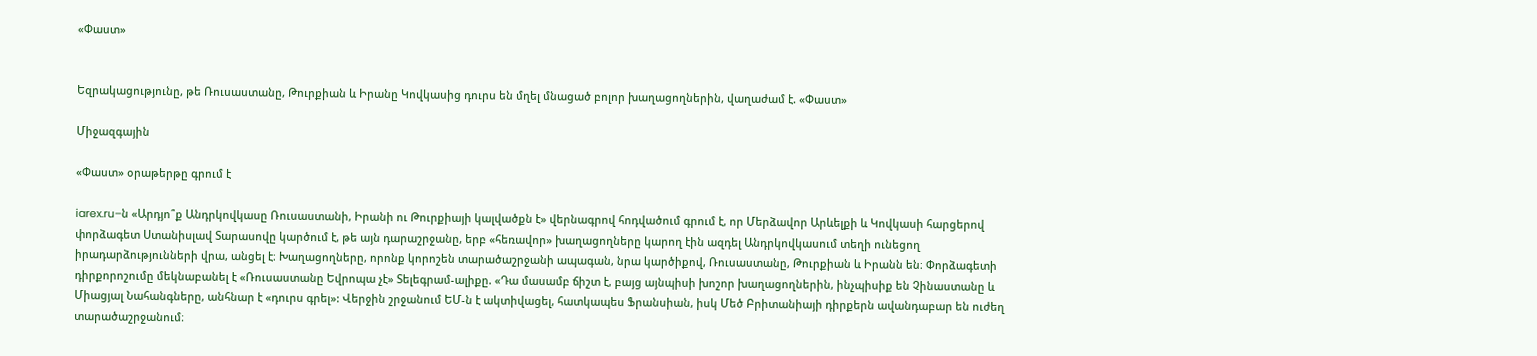«Փաստ»


Եզրակացությունը, թե Ռուսաստանը, Թուրքիան և Իրանը Կովկասից դուրս են մղել մնացած բոլոր խաղացողներին, վաղաժամ է. «Փաստ»

Միջազգային

«Փաստ» օրաթերթը գրում է

iarex.ru–ն «Արդյո՞ք Անդրկովկասը Ռուսաստանի, Իրանի ու Թուրքիայի կալվածքն է» վերնագրով հոդվածում գրում է, որ Մերձավոր Արևելքի և Կովկասի հարցերով փորձագետ Ստանիսլավ Տարասովը կարծում է, թե այն դարաշրջանը, երբ «հեռավոր» խաղացողները կարող էին ազդել Անդրկովկասում տեղի ունեցող իրադարձությունների վրա, անցել է։ Խաղացողները, որոնք կորոշեն տարածաշրջանի ապագան, նրա կարծիքով, Ռուսաստանը, Թուրքիան և Իրանն են։ Փորձագետի դիրքորոշումը մեկնաբանել է «Ռուսաստանը Եվրոպա չէ» Տելեգրամ-ալիքը. «Դա մասամբ ճիշտ է, բայց այնպիսի խոշոր խաղացողներին, ինչպիսիք են Չինաստանը և Միացյալ Նահանգները, անհնար է «դուրս գրել»: Վերջին շրջանում ԵՄ-ն է ակտիվացել, հատկապես Ֆրանսիան, իսկ Մեծ Բրիտանիայի դիրքերն ավանդաբար են ուժեղ տարածաշրջանում։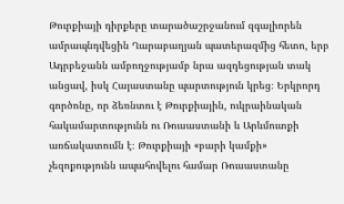Թուրքիայի դիրքերը տարածաշրջանում զգալիորեն ամրապնդվեցին Ղարաբաղյան պատերազմից հետո, երբ Ադրբեջանն ամբողջությամբ նրա ազդեցության տակ անցավ, իսկ Հայաստանը պարտություն կրեց։ Երկրորդ գործոնը, որ ձեռնտու է Թուրքիային, ուկրաինական հակամարտությունն ու Ռուսաստանի և Արևմուտքի առճակատումն է։ Թուրքիայի «բարի կամքի» չեզոքությունն ապահովելու համար Ռուսաստանը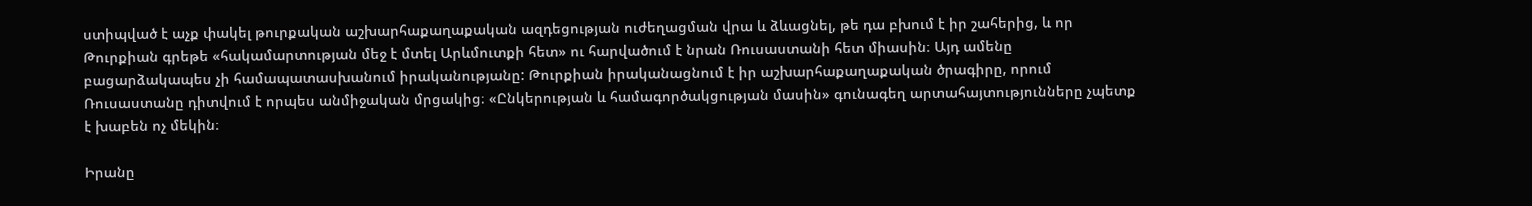ստիպված է աչք փակել թուրքական աշխարհաքաղաքական ազդեցության ուժեղացման վրա և ձևացնել, թե դա բխում է իր շահերից, և որ Թուրքիան գրեթե «հակամարտության մեջ է մտել Արևմուտքի հետ» ու հարվածում է նրան Ռուսաստանի հետ միասին։ Այդ ամենը բացարձակապես չի համապատասխանում իրականությանը: Թուրքիան իրականացնում է իր աշխարհաքաղաքական ծրագիրը, որում Ռուսաստանը դիտվում է որպես անմիջական մրցակից։ «Ընկերության և համագործակցության մասին» գունագեղ արտահայտությունները չպետք է խաբեն ոչ մեկին։

Իրանը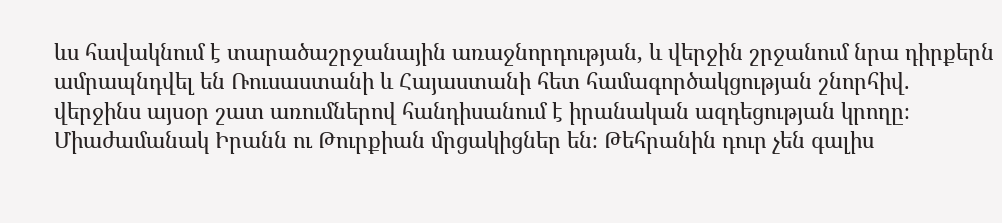ևս հավակնում է տարածաշրջանային առաջնորդության, և վերջին շրջանում նրա դիրքերն ամրապնդվել են Ռուսաստանի և Հայաստանի հետ համագործակցության շնորհիվ. վերջինս այսօր շատ առումներով հանդիսանում է իրանական ազդեցության կրողը։ Միաժամանակ Իրանն ու Թուրքիան մրցակիցներ են։ Թեհրանին դուր չեն գալիս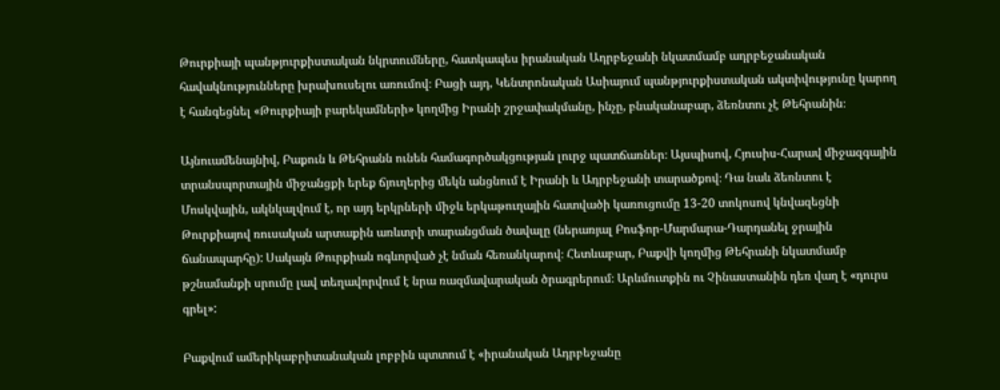Թուրքիայի պանթյուրքիստական նկրտումները, հատկապես իրանական Ադրբեջանի նկատմամբ ադրբեջանական հավակնությունները խրախուսելու առումով։ Բացի այդ, Կենտրոնական Ասիայում պանթյուրքիստական ակտիվությունը կարող է հանգեցնել «Թուրքիայի բարեկամների» կողմից Իրանի շրջափակմանը, ինչը, բնականաբար, ձեռնտու չէ Թեհրանին։

Այնուամենայնիվ, Բաքուն և Թեհրանն ունեն համագործակցության լուրջ պատճառներ։ Այսպիսով, Հյուսիս-Հարավ միջազգային տրանսպորտային միջանցքի երեք ճյուղերից մեկն անցնում է Իրանի և Ադրբեջանի տարածքով։ Դա նաև ձեռնտու է Մոսկվային, ակնկալվում է, որ այդ երկրների միջև երկաթուղային հատվածի կառուցումը 13-20 տոկոսով կնվազեցնի Թուրքիայով ռուսական արտաքին առևտրի տարանցման ծավալը (ներառյալ Բոսֆոր-Մարմարա-Դարդանել ջրային ճանապարհը): Սակայն Թուրքիան ոգևորված չէ նման հեռանկարով։ Հետևաբար, Բաքվի կողմից Թեհրանի նկատմամբ թշնամանքի սրումը լավ տեղավորվում է նրա ռազմավարական ծրագրերում։ Արևմուտքին ու Չինաստանին դեռ վաղ է «դուրս գրել»:

Բաքվում ամերիկաբրիտանական լոբբին պտտում է «իրանական Ադրբեջանը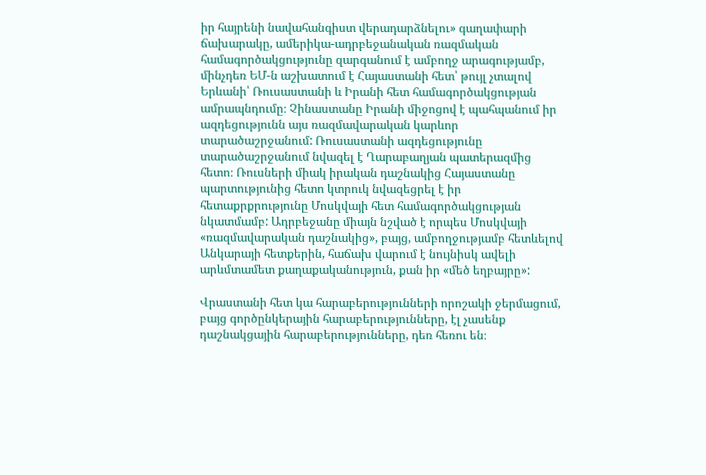իր հայրենի նավահանգիստ վերադարձնելու» գաղափարի ճախարակը, ամերիկա-ադրբեջանական ռազմական համագործակցությունը զարգանում է ամբողջ արագությամբ, մինչդեռ ԵՄ-ն աշխատում է Հայաստանի հետ՝ թույլ չտալով Երևանի՝ Ռուսաստանի և Իրանի հետ համագործակցության ամրապնդումը։ Չինաստանը Իրանի միջոցով է պահպանում իր ազդեցությունն այս ռազմավարական կարևոր տարածաշրջանում: Ռուսաստանի ազդեցությունը տարածաշրջանում նվազել է Ղարաբաղյան պատերազմից հետո։ Ռուսների միակ իրական դաշնակից Հայաստանը պարտությունից հետո կտրուկ նվազեցրել է իր հետաքրքրությունը Մոսկվայի հետ համագործակցության նկատմամբ: Ադրբեջանը միայն նշված է որպես Մոսկվայի «ռազմավարական դաշնակից», բայց, ամբողջությամբ հետևելով Անկարայի հետքերին, հաճախ վարում է նույնիսկ ավելի արևմտամետ քաղաքականություն, քան իր «մեծ եղբայրը»:

Վրաստանի հետ կա հարաբերությունների որոշակի ջերմացում, բայց գործընկերային հարաբերությունները, էլ չասենք դաշնակցային հարաբերությունները, դեռ հեռու են։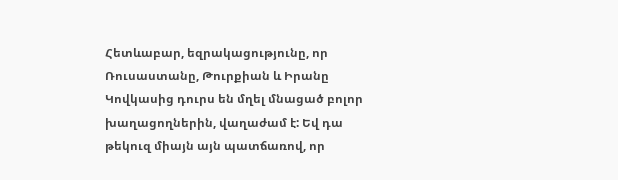Հետևաբար, եզրակացությունը, որ Ռուսաստանը, Թուրքիան և Իրանը Կովկասից դուրս են մղել մնացած բոլոր խաղացողներին, վաղաժամ է: Եվ դա թեկուզ միայն այն պատճառով, որ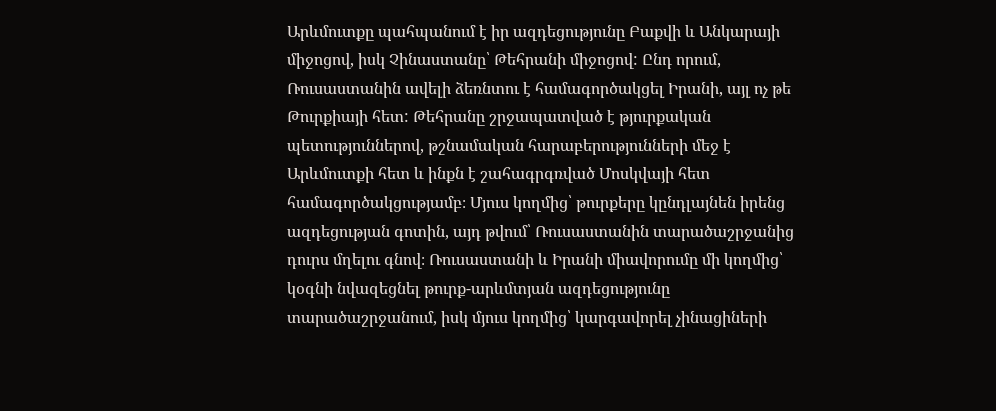Արևմուտքը պահպանում է իր ազդեցությունը Բաքվի և Անկարայի միջոցով, իսկ Չինաստանը՝ Թեհրանի միջոցով: Ընդ որում, Ռուսաստանին ավելի ձեռնտու է համագործակցել Իրանի, այլ ոչ թե Թուրքիայի հետ: Թեհրանը շրջապատված է թյուրքական պետություններով, թշնամական հարաբերությունների մեջ է Արևմուտքի հետ և ինքն է շահագրգռված Մոսկվայի հետ համագործակցությամբ։ Մյուս կողմից՝ թուրքերը կընդլայնեն իրենց ազդեցության գոտին, այդ թվում՝ Ռուսաստանին տարածաշրջանից դուրս մղելու գնով։ Ռուսաստանի և Իրանի միավորումը մի կողմից՝ կօգնի նվազեցնել թուրք-արևմտյան ազդեցությունը տարածաշրջանում, իսկ մյուս կողմից՝ կարգավորել չինացիների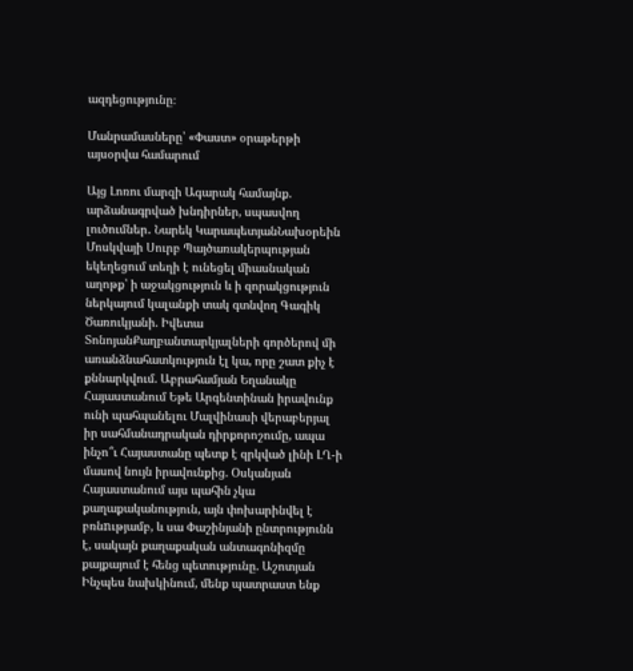ազդեցությունը։

Մանրամասները՝ «Փաստ» օրաթերթի այսօրվա համարում

Այց Լոռու մարզի Ագարակ համայնք. արձանագրված խնդիրներ, սպասվող լուծումներ․ Նարեկ ԿարապետյանՆախօրեին Մոսկվայի Սուրբ Պայծառակերպության եկեղեցում տեղի է ունեցել միասնական աղոթք՝ ի աջակցություն և ի զորակցություն ներկայում կալանքի տակ գտնվող Գագիկ Ծառուկյանի. Իվետա ՏոնոյանՔաղբանտարկյալների գործերով մի առանձնահատկություն էլ կա, որը շատ քիչ է քննարկվում. Աբրահամյան Եղանակը Հայաստանում Եթե Արգենտինան իրավունք ունի պահպանելու Մալվինասի վերաբերյալ իր սահմանադրական դիրքորոշումը, ապա ինչո՞ւ Հայաստանը պետք է զրկված լինի ԼՂ-ի մասով նույն իրավունքից. Օսկանյան Հայաստանում այս պահին չկա քաղաքականություն, այն փոխարինվել է բռնnւթյամբ, և սա Փաշինյանի ընտրությունն է, սակայն քաղաքական անտագոնիզմը քայքայում է հենց պետությունը. Աշոտյան Ինչպես նախկինում, մենք պատրաստ ենք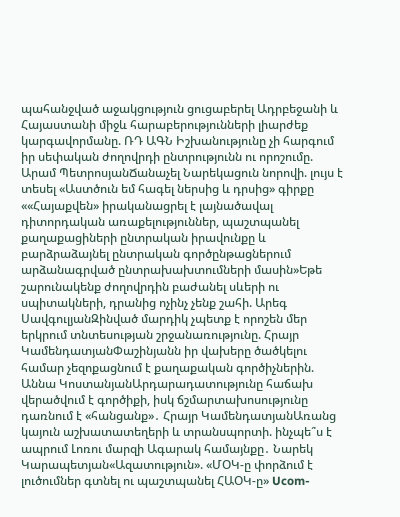պահանջված աջակցություն ցուցաբերել Ադրբեջանի և Հայաստանի միջև հարաբերությունների լիարժեք կարգավորմանը. ՌԴ ԱԳՆ Իշխանությունը չի հարգում իր սեփական ժողովրդի ընտրությունն ու որոշումը. Արամ ՊետրոսյանՃանաչել Նարեկացուն նորովի. լույս է տեսել «Աստծուն եմ հագել ներսից և դրսից» գիրքը ««Հայաքվեն» իրականացրել է լայնածավալ դիտորդական առաքելություններ, պաշտպանել քաղաքացիների ընտրական իրավունքը և բարձրաձայնել ընտրական գործընթացներում արձանագրված ընտրախախտումների մասին»Եթե շարունակենք ժողովրդին բաժանել սևերի ու սպիտակների, դրանից ոչինչ չենք շահի. Արեգ ՍավգուլյանԶինված մարդիկ չպետք է որոշեն մեր երկրում տնտեսության շրջանառությունը. Հրայր ԿամենդատյանՓաշինյանն իր վախերը ծածկելու համար չեզոքացնում է քաղաքական գործիչներին. Աննա ԿոստանյանԱրդարադատությունը հաճախ վերածվում է գործիքի, իսկ ճշմարտախոսությունը դառնում է «հանցանք»․ Հրայր ԿամենդատյանԱռանց կայուն աշխատատեղերի և տրանսպորտի. ինչպե՞ս է ապրում Լոռու մարզի Ագարակ համայնքը․ Նարեկ Կարապետյան«Ազատություն». «ՄՕԿ-ը փորձում է լուծումներ գտնել ու պաշտպանել ՀԱՕԿ-ը» Ucom-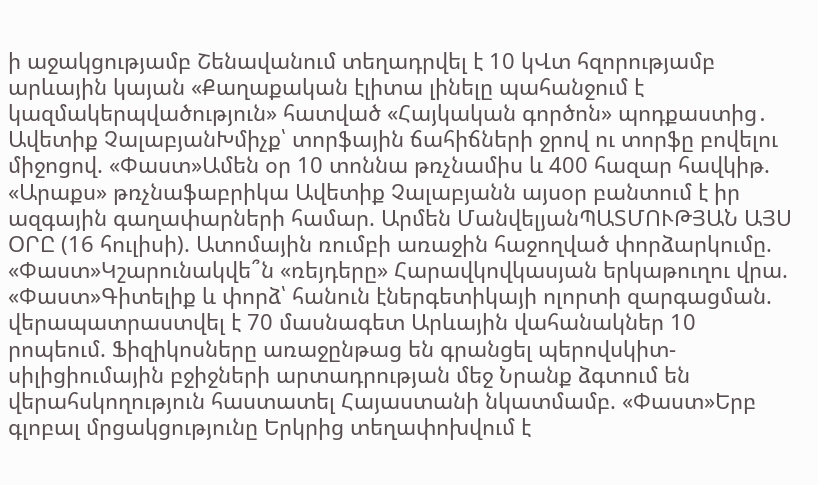ի աջակցությամբ Շենավանում տեղադրվել է 10 կՎտ հզորությամբ արևային կայան «Քաղաքական էլիտա լինելը պահանջում է կազմակերպվածություն» հատված «Հայկական գործոն» պոդքաստից․ Ավետիք ՉալաբյանԽմիչք՝ տորֆային ճահիճների ջրով ու տորֆը բովելու միջոցով. «Փաստ»Ամեն օր 10 տոննա թռչնամիս և 400 հազար հավկիթ. «Արաքս» թռչնաֆաբրիկա Ավետիք Չալաբյանն այսօր բանտում է իր ազգային գաղափարների համար. Արմեն ՄանվելյանՊԱՏՄՈՒԹՅԱՆ ԱՅՍ ՕՐԸ (16 հուլիսի). Ատոմային ռումբի առաջին հաջողված փորձարկումը. «Փաստ»Կշարունակվե՞ն «ռեյդերը» Հարավկովկասյան երկաթուղու վրա. «Փաստ»Գիտելիք և փորձ՝ հանուն էներգետիկայի ոլորտի զարգացման. վերապատրաստվել է 70 մասնագետ Արևային վահանակներ 10 րոպեում. Ֆիզիկոսները առաջընթաց են գրանցել պերովսկիտ-սիլիցիումային բջիջների արտադրության մեջ Նրանք ձգտում են վերահսկողություն հաստատել Հայաստանի նկատմամբ. «Փաստ»Երբ գլոբալ մրցակցությունը Երկրից տեղափոխվում է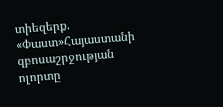տիեզերք. «Փաստ»Հայաստանի զբոսաշրջության ոլորտը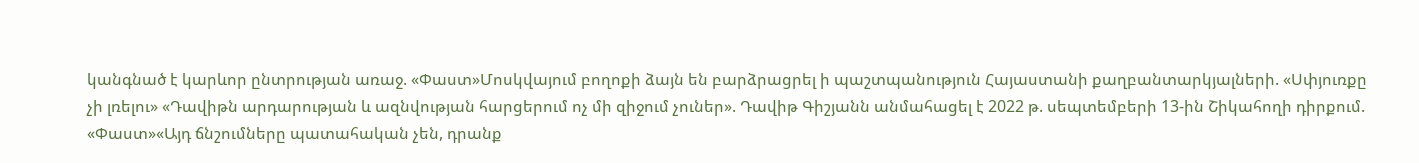կանգնած է կարևոր ընտրության առաջ. «Փաստ»Մոսկվայում բողոքի ձայն են բարձրացրել ի պաշտպանություն Հայաստանի քաղբանտարկյալների. «Սփյուռքը չի լռելու» «Դավիթն արդարության և ազնվության հարցերում ոչ մի զիջում չուներ». Դավիթ Գիշյանն անմահացել է 2022 թ. սեպտեմբերի 13-ին Շիկահողի դիրքում. «Փաստ»«Այդ ճնշումները պատահական չեն, դրանք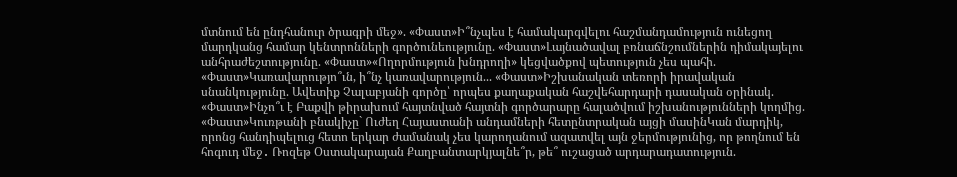մտնում են ընդհանուր ծրագրի մեջ». «Փաստ»Ի՞նչպես է համակարգվելու հաշմանդամություն ունեցող մարդկանց համար կենտրոնների գործունեությունը. «Փաստ»Լայնածավալ բռնաճնշումներին դիմակայելու անհրաժեշտությունը. «Փաստ»«Ողորմություն խնդրողի» կեցվածքով պետություն չես պահի. «Փաստ»Կառավարությո՞ւն, ի՞նչ կառավարություն... «Փաստ»Իշխանական տեռորի իրավական սնանկությունը. Ավետիք Չալաբյանի գործը՝ որպես քաղաքական հաշվեհարդարի դասական օրինակ. «Փաստ»Ինչո՞ւ է Բաքվի թիրախում հայտնված հայտնի գործարարը հալածվում իշխանությունների կողմից. «Փաստ»Կուռթանի բնակիչը` Ուժեղ Հայաստանի անդամների հետընտրական այցի մասինԿան մարդիկ, որոնց հանդիպելուց հետո երկար ժամանակ չես կարողանում ազատվել այն ջերմությունից, որ թողնում են հոգուդ մեջ․ Ռոզեթ Օստակարայան Քաղբանտարկյալնե՞ր, թե՞ ուշացած արդարադատություն.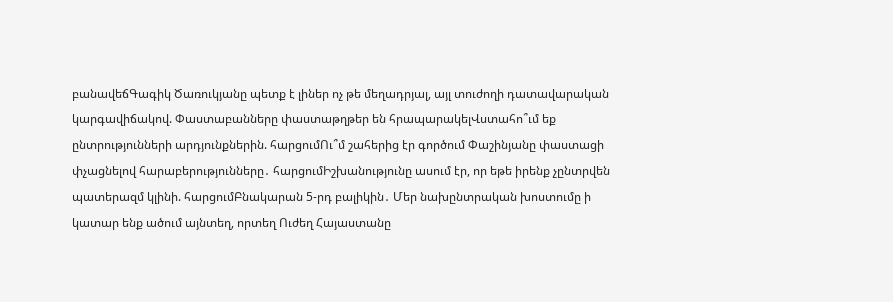բանավեճԳագիկ Ծառուկյանը պետք է լիներ ոչ թե մեղադրյալ, այլ տուժողի դատավարական կարգավիճակով. Փաստաբանները փաստաթղթեր են հրապարակելՎստահո՞ւմ եք ընտրությունների արդյունքներին. հարցումՈւ՞մ շահերից էր գործում Փաշինյանը փաստացի փչացնելով հարաբերությունները․ հարցումԻշխանությունը ասում էր, որ եթե իրենք չընտրվեն պատերազմ կլինի. հարցումԲնակարան 5-րդ բալիկին․ Մեր նախընտրական խոստումը ի կատար ենք ածում այնտեղ, որտեղ Ուժեղ Հայաստանը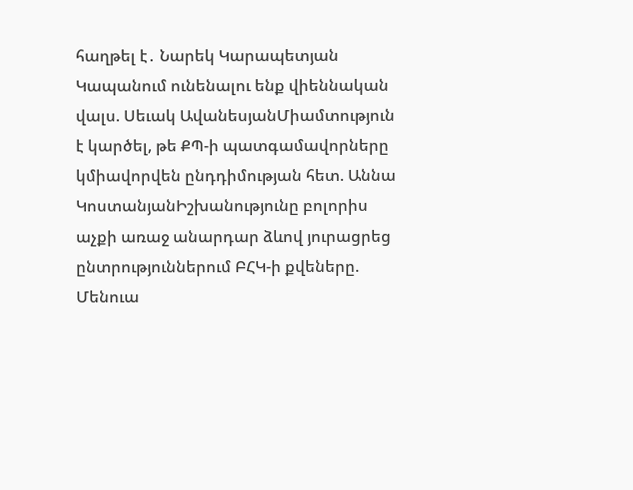հաղթել է․ Նարեկ Կարապետյան Կապանում ունենալու ենք վիեննական վալս. Սեւակ ԱվանեսյանՄիամտություն է կարծել, թե ՔՊ-ի պատգամավորները կմիավորվեն ընդդիմության հետ. Աննա ԿոստանյանԻշխանությունը բոլորիս աչքի առաջ անարդար ձևով յուրացրեց ընտրություններում ԲՀԿ-ի քվեները. Մենուա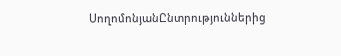ՍողոմոնյանԸնտրություններից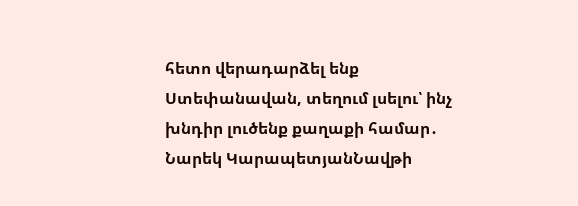հետո վերադարձել ենք Ստեփանավան, տեղում լսելու՝ ինչ խնդիր լուծենք քաղաքի համար․ Նարեկ ԿարապետյանՆավթի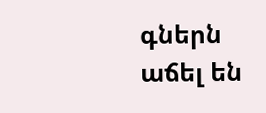գներն աճել են